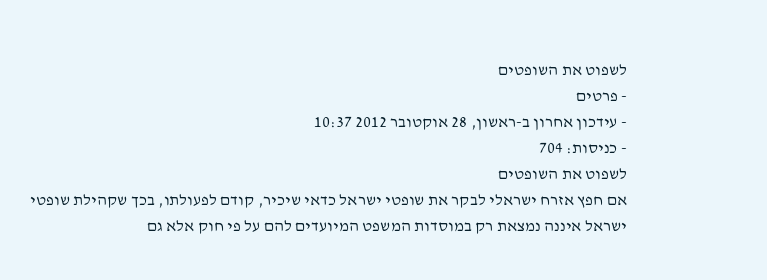לשפוט את השופטים
- פרטים
- עידכון אחרון ב-ראשון, 28 אוקטובר 2012 10:37
- כניסות: 704
לשפוט את השופטים
אם חפץ אזרח ישראלי לבקר את שופטי ישראל כדאי שיכיר, קודם לפעולתו, בכך שקהילת שופטי ישראל איננה נמצאת רק במוסדות המשפט המיועדים להם על פי חוק אלא גם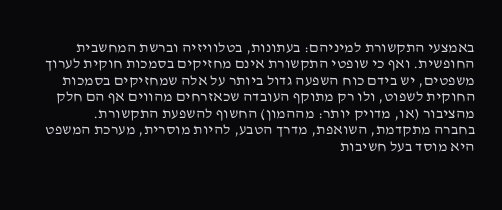באמצעי התקשורת למיניהם: בעתונות, בטלוויזיה וברשת המחשבית החופשית. ואף כי שופטי התקשורת אינם מחזיקים בסמכות חוקית לערוך משפטים, יש בידם כוח השפעה גדול ביותר על אלה שמחזיקים בסמכות החוקית לשפוט, ולו רק מתוקף העובדה שכאזרחים מהווים אף הם חלק מהציבור (או, מדויק יותר: מההמון) החשוף להשפעת התקשורת.
בחברה מתקדמת, השואפת, מדרך הטבע, להיות מוסרית, מערכת המשפט היא מוסד בעל חשיבות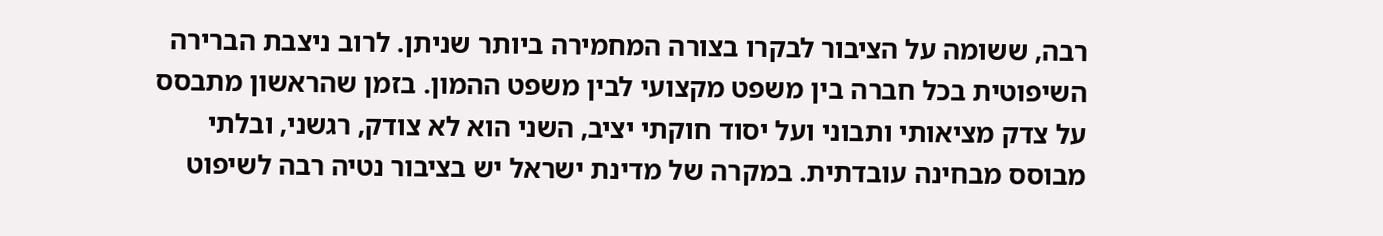רבה, ששומה על הציבור לבקרו בצורה המחמירה ביותר שניתן. לרוב ניצבת הברירה השיפוטית בכל חברה בין משפט מקצועי לבין משפט ההמון. בזמן שהראשון מתבסס על צדק מציאותי ותבוני ועל יסוד חוקתי יציב, השני הוא לא צודק, רגשני, ובלתי מבוסס מבחינה עובדתית. במקרה של מדינת ישראל יש בציבור נטיה רבה לשיפוט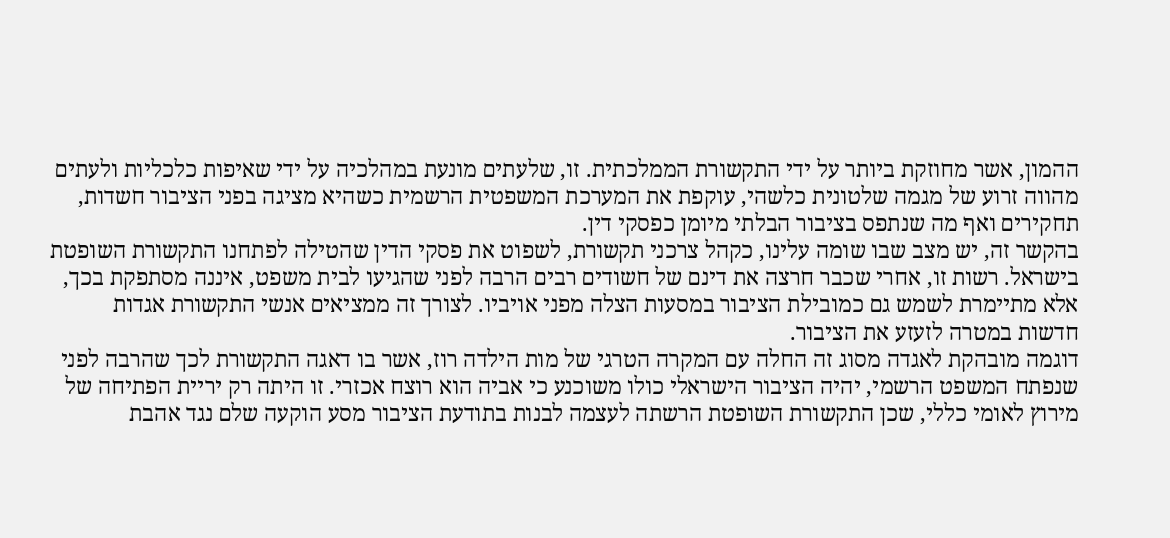ההמון, אשר מחוזקת ביותר על ידי התקשורת הממלכתית. זו, שלעתים מונעת במהלכיה על ידי שאיפות כלכליות ולעתים מהווה זרוע של מגמה שלטונית כלשהי, עוקפת את המערכת המשפטית הרשמית כשהיא מציגה בפני הציבור חשדות, תחקירים ואף מה שנתפס בציבור הבלתי מיומן כפסקי דין.
בהקשר זה, יש מצב שבו שומה עלינו, כקהל צרכני תקשורת, לשפוט את פסקי הדין שהטילה לפתחנו התקשורת השופטת בישראל. רשות זו, אחרי שכבר חרצה את דינם של חשודים רבים הרבה לפני שהגיעו לבית משפט, איננה מסתפקת בכך, אלא מתיימרת לשמש גם כמובילת הציבור במסעות הצלה מפני אויביו. לצורך זה ממציאים אנשי התקשורת אגדות חדשות במטרה לזעזע את הציבור.
דוגמה מובהקת לאגדה מסוג זה החלה עם המקרה הטרגי של מות הילדה רוז, אשר בו דאגה התקשורת לכך שהרבה לפני שנפתח המשפט הרשמי, יהיה הציבור הישראלי כולו משוכנע כי אביה הוא רוצח אכזרי. זו היתה רק יריית הפתיחה של מירוץ לאומי כללי, שכן התקשורת השופטת הרשתה לעצמה לבנות בתודעת הציבור מסע הוקעה שלם נגד אהבת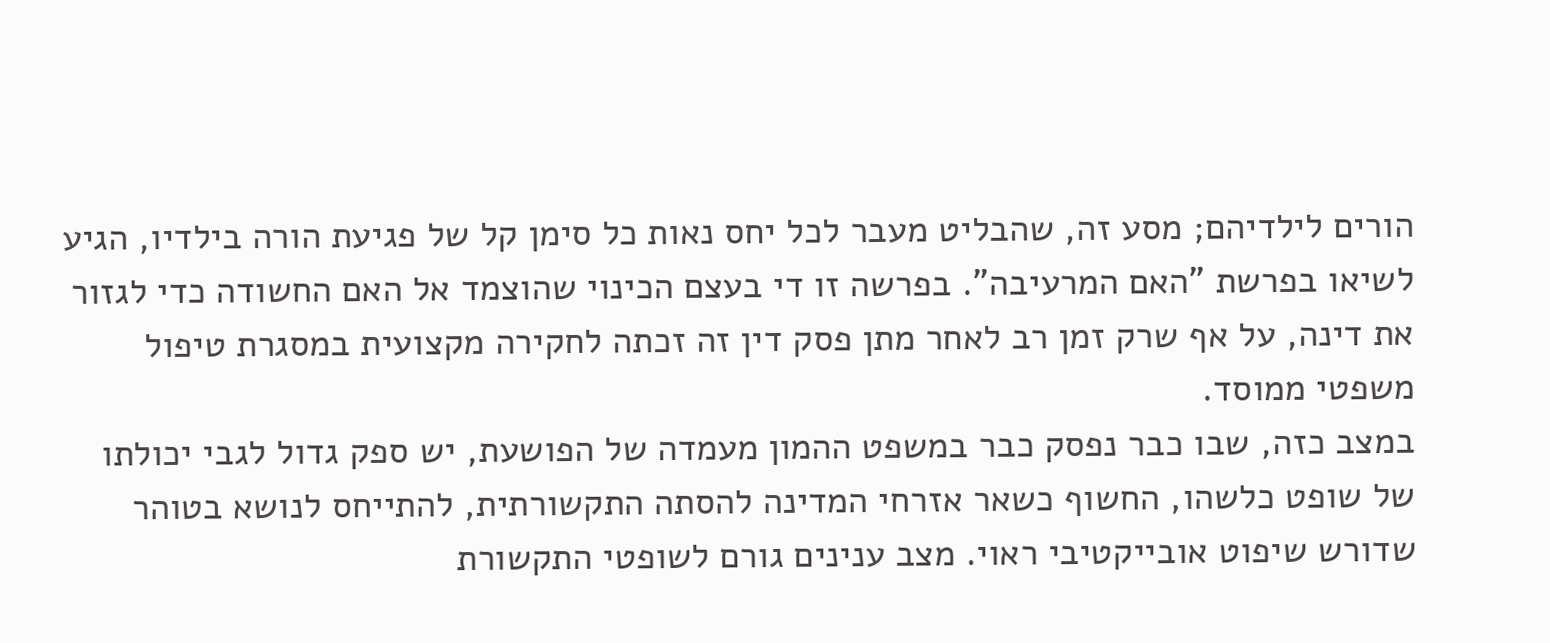הורים לילדיהם; מסע זה, שהבליט מעבר לכל יחס נאות כל סימן קל של פגיעת הורה בילדיו, הגיע לשיאו בפרשת "האם המרעיבה". בפרשה זו די בעצם הכינוי שהוצמד אל האם החשודה כדי לגזור את דינה, על אף שרק זמן רב לאחר מתן פסק דין זה זכתה לחקירה מקצועית במסגרת טיפול משפטי ממוסד.
במצב כזה, שבו כבר נפסק כבר במשפט ההמון מעמדה של הפושעת, יש ספק גדול לגבי יכולתו של שופט כלשהו, החשוף כשאר אזרחי המדינה להסתה התקשורתית, להתייחס לנושא בטוהר שדורש שיפוט אובייקטיבי ראוי. מצב ענינים גורם לשופטי התקשורת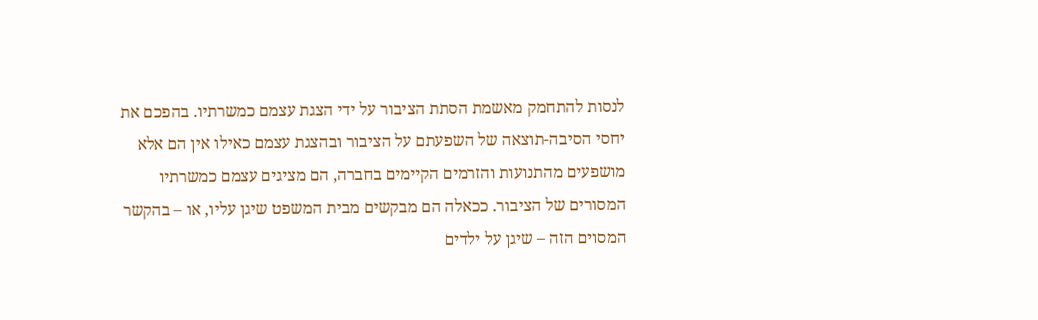לנסות להתחמק מאשמת הסתת הציבור על ידי הצגת עצמם כמשרתיו. בהפכם את יחסי הסיבה-תוצאה של השפעתם על הציבור ובהצגת עצמם כאילו אין הם אלא מושפעים מהתנועות והזרמים הקיימים בחברה, הם מציגים עצמם כמשרתיו המסורים של הציבור. ככאלה הם מבקשים מבית המשפט שיגן עליו, או – בהקשר המסוים הזה – שיגן על ילדים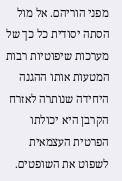מפני הוריהם. אל מול הסתה יסודית כל כך של מערכות שיפוטיות רבות המטעות אותו ההגנה היחידה שנותרה לאזרח הקרבן היא יכולתו הפרטית העצמאית לשפוט את השופטים.